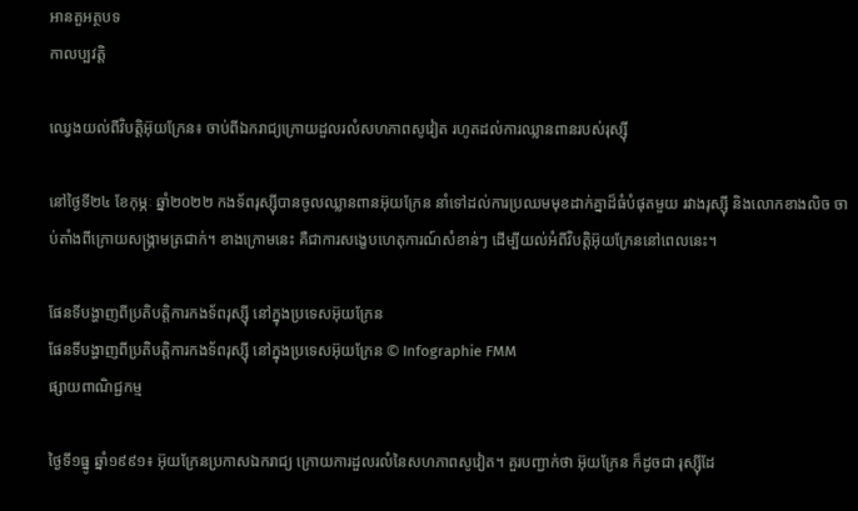អានតួអត្ថបទ
កាលប្បវត្តិ

ឈ្វេងយល់ពីវិបត្តិអ៊ុយក្រែន៖ ចាប់ពីឯករាជ្យក្រោយដួលរលំសហភាពសូវៀត រហូតដល់ការឈ្លានពានរបស់រុស្ស៊ី

នៅថ្ងៃទី២៤ ខែកុម្ភៈ ឆ្នាំ២០២២ កងទ័ពរុស្ស៊ីបានចូលឈ្លានពានអ៊ុយក្រែន នាំទៅដល់ការប្រឈមមុខដាក់គ្នាដ៏ធំបំផុតមួយ រវាងរុស្ស៊ី និងលោកខាងលិច ចាប់តាំងពីក្រោយសង្គ្រាមត្រជាក់។ ខាងក្រោមនេះ គឺជាការសង្ខេបហេតុការណ៍សំខាន់ៗ ដើម្បីយល់អំពីវិបត្តិអ៊ុយក្រែននៅពេលនេះ។

ផែនទីបង្ហាញពីប្រតិបត្តិការកងទ័ពរុស្ស៊ី នៅក្នុងប្រទេសអ៊ុយក្រែន
ផែនទីបង្ហាញពីប្រតិបត្តិការកងទ័ពរុស្ស៊ី នៅក្នុងប្រទេសអ៊ុយក្រែន © Infographie FMM
ផ្សាយពាណិជ្ជកម្ម

ថ្ងៃទី១ធ្នូ ឆ្នាំ១៩៩១៖ អ៊ុយក្រែនប្រកាសឯករាជ្យ ក្រោយការដួលរលំនៃសហភាពសូវៀត។ គួរបញ្ជាក់ថា អ៊ុយក្រែន ក៏ដូចជា រុស្ស៊ីដែ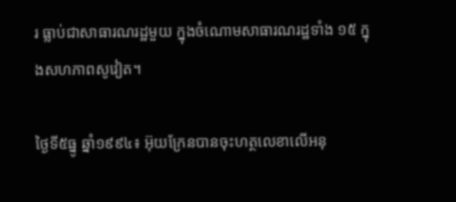រ ធ្លាប់ជាសាធារណរដ្ឋមួយ ក្នុងចំណោមសាធារណរដ្ឋទាំង ១៥ ក្នុងសហភាពសូវៀត។

ថ្ងៃទី៥ធ្នូ ឆ្នាំ១៩៩៤៖ អ៊ុយក្រែនបានចុះហត្ថលេខាលើអនុ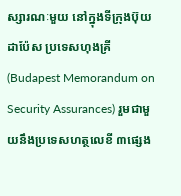ស្សារណៈមួយ នៅក្នុងទីក្រុងប៊ុយដាប៉ែស ប្រទេសហុងគ្រី (Budapest Memorandum on Security Assurances) រួមជាមួយនឹងប្រទេសហត្ថលេខី ៣ផ្សេង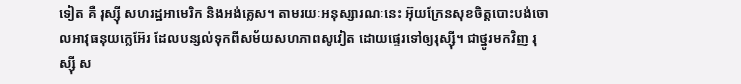ទៀត គឺ រុស្ស៊ី សហរដ្ឋអាមេរិក និងអង់គ្លេស។ តាមរយៈអនុស្សារណៈនេះ អ៊ុយក្រែនសុខចិត្តបោះបង់ចោលអាវុធនុយក្លេអ៊ែរ ដែលបន្សល់ទុកពីសម័យសហភាពសូវៀត ដោយផ្ទេរទៅឲ្យរុស្ស៊ី។ ជាថ្នូរមកវិញ រុស្ស៊ី ស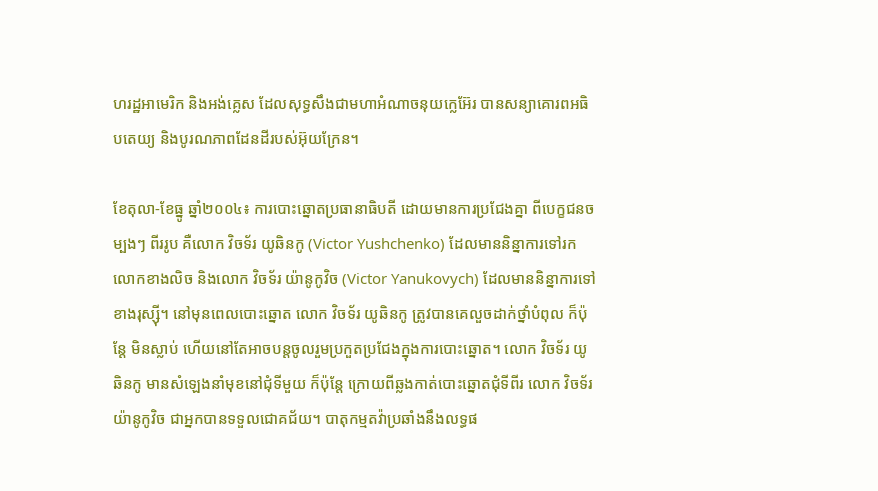ហរដ្ឋអាមេរិក និងអង់គ្លេស ដែលសុទ្ធសឹងជាមហាអំណាចនុយក្លេអ៊ែរ បានសន្យាគោរពអធិបតេយ្យ និងបូរណភាពដែនដីរបស់អ៊ុយក្រែន។

ខែតុលា-ខែធ្នូ ឆ្នាំ២០០៤៖ ការបោះឆ្នោតប្រធានាធិបតី ដោយមានការប្រជែងគ្នា ពីបេក្ខជនចម្បងៗ ពីររូប គឺលោក វិចទ័រ យូឆិនកូ (Victor Yushchenko) ដែលមាននិន្នាការទៅរកលោកខាងលិច និងលោក វិចទ័រ យ៉ានូកូវិច (Victor Yanukovych) ដែលមាននិន្នាការទៅខាងរុស្ស៊ី។ នៅមុនពេលបោះឆ្នោត លោក វិចទ័រ យូឆិនកូ ត្រូវបានគេលួចដាក់ថ្នាំបំពុល ក៏ប៉ុន្តែ មិនស្លាប់ ហើយនៅតែអាចបន្តចូលរួមប្រកួតប្រជែងក្នុងការបោះឆ្នោត។ លោក វិចទ័រ យូឆិនកូ មានសំឡេងនាំមុខនៅជុំទីមួយ ក៏ប៉ុន្តែ ក្រោយពីឆ្លងកាត់បោះឆ្នោតជុំទីពីរ លោក វិចទ័រ យ៉ានូកូវិច ជាអ្នកបានទទួលជោគជ័យ។ បាតុកម្មតវ៉ាប្រឆាំងនឹងលទ្ធផ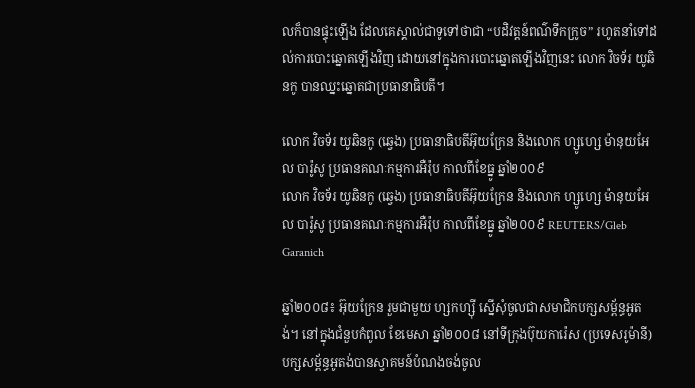លក៏បានផ្ទុះឡើង ដែលគេស្គាល់ជាទូទៅថាជា “បដិវត្តន៍ពណ៌ទឹកក្រូច” រហូតនាំទៅដល់ការបោះឆ្នោតឡើងវិញ ដោយនៅក្នុងការបោះឆ្នោតឡើងវិញនេះ លោក វិចទ័រ យូឆិនកូ បានឈ្នះឆ្នោតជាប្រធានាធិបតី។

លោក វិចទ័រ យូឆិនកូ (ឆ្វេង) ប្រធានាធិបតីអ៊ុយក្រែន និងលោក ហ្សូហ្សេ ម៉ានុយអែល បារ៉ូសូ ប្រធានគណៈកម្មការអឺរ៉ុប កាលពីខែធ្នូ ឆ្នាំ២០០៩
លោក វិចទ័រ យូឆិនកូ (ឆ្វេង) ប្រធានាធិបតីអ៊ុយក្រែន និងលោក ហ្សូហ្សេ ម៉ានុយអែល បារ៉ូសូ ប្រធានគណៈកម្មការអឺរ៉ុប កាលពីខែធ្នូ ឆ្នាំ២០០៩ REUTERS/Gleb Garanich

ឆ្នាំ២០០៨៖ អ៊ុយក្រែន រួមជាមួយ ហ្សកហ្ស៊ី ស្នើសុំចូលជាសមាជិកបក្សសម្ព័ន្ធអូតង់។ នៅក្នុងជំនួបកំពូល ខែមេសា ឆ្នាំ២០០៨ នៅទីក្រុងប៊ុយការ៉េស (ប្រទេសរូម៉ានី) បក្សសម្ព័ន្ធអូតង់បានស្វាគមន៍បំណងចង់ចូល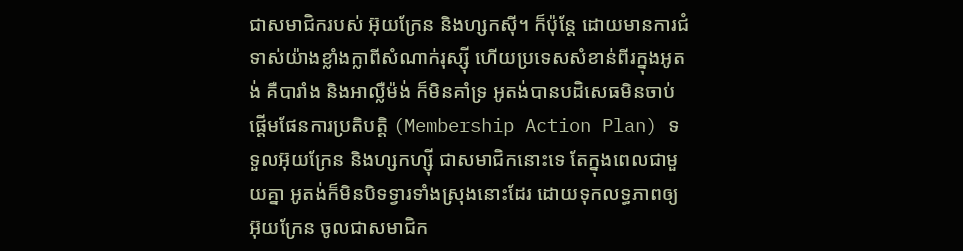ជាសមាជិករបស់ អ៊ុយក្រែន និងហ្សកស៊ី។ ក៏ប៉ុន្តែ ដោយមានការជំទាស់យ៉ាងខ្លាំងក្លាពីសំណាក់រុស្ស៊ី ហើយប្រទេសសំខាន់ពីរក្នុងអូតង់ គឺបារាំង និងអាល្លឺម៉ង់ ក៏មិនគាំទ្រ អូតង់បានបដិសេធមិនចាប់ផ្តើមផែនការប្រតិបត្តិ (Membership Action Plan) ទទួលអ៊ុយក្រែន និងហ្សកហ្ស៊ី ជាសមាជិកនោះទេ តែក្នុងពេលជាមួយគ្នា អូតង់ក៏មិនបិទទ្វារទាំងស្រុងនោះដែរ ដោយទុកលទ្ធភាពឲ្យអ៊ុយក្រែន ចូលជាសមាជិក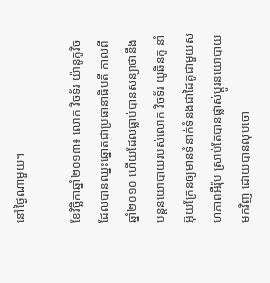នៅថ្ងៃណាមួយ។

ខែវិច្ឆិកាឆ្នាំ២០១៣៖ លោក វិចទ័រ យ៉ានូកូវិច ដែលបានឈ្នះឆ្នោតជាប្រធានាធិបតី កាលពីឆ្នាំ២០១០ ហើយដែលធ្លាប់បានសន្យាថានឹងបន្តនយោបាយរបស់លោក វិចទ័រ យូឆិនកូ នាំអ៊ុយក្រែនឲ្យមានទំនាក់ទំនងជាដៃគូជាមួយសហភាពអឺរ៉ុប ស្រាប់តែបានផ្លាស់ប្តូរនយោបាយមកវិញ ដោយបានលុបចោ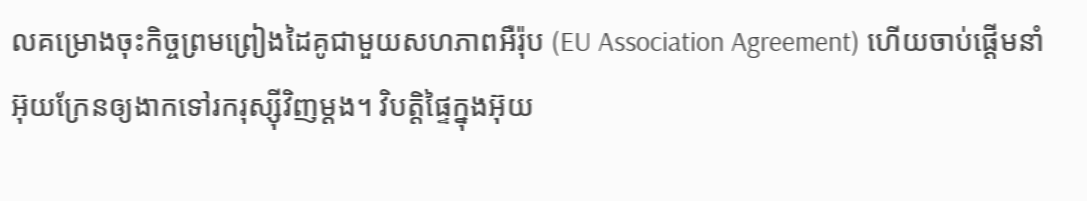លគម្រោងចុះកិច្ចព្រមព្រៀងដៃគូជាមួយសហភាពអឺរ៉ុប (EU Association Agreement) ហើយចាប់ផ្តើមនាំអ៊ុយក្រែនឲ្យងាកទៅរករុស្ស៊ីវិញម្តង។ វិបត្តិផ្ទៃក្នុងអ៊ុយ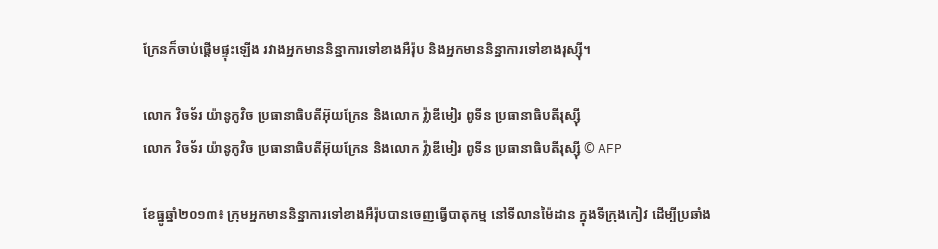ក្រែនក៏ចាប់ផ្តើមផ្ទុះឡើង រវាងអ្នកមាននិន្នាការទៅខាងអឺរ៉ុប និងអ្នកមាននិន្នាការទៅខាងរុស្ស៊ី។

លោក វិចទ័រ យ៉ានូកូវិច ប្រធានាធិបតីអ៊ុយក្រែន និងលោក វ៉្លាឌីមៀរ ពូទីន ប្រធានាធិបតីរុស្ស៊ី
លោក វិចទ័រ យ៉ានូកូវិច ប្រធានាធិបតីអ៊ុយក្រែន និងលោក វ៉្លាឌីមៀរ ពូទីន ប្រធានាធិបតីរុស្ស៊ី © AFP

ខែធ្នូឆ្នាំ២០១៣៖ ក្រុមអ្នកមាននិន្នាការទៅខាងអឺរ៉ុបបានចេញធ្វើបាតុកម្ម នៅទីលានម៉ៃដាន ក្នុងទីក្រុងកៀវ ដើម្បីប្រឆាំង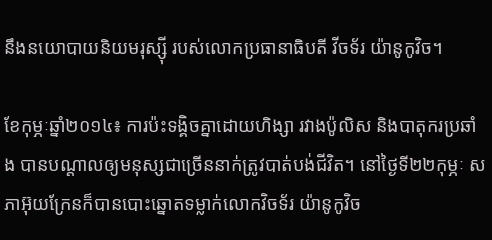នឹងនយោបាយនិយមរុស្ស៊ី របស់លោកប្រធានាធិបតី វីចទ័រ យ៉ានូកូវិច។

ខែកុម្ភៈឆ្នាំ២០១៤៖ ការប៉ះទង្គិចគ្នាដោយហិង្សា រវាងប៉ូលិស និងបាតុករប្រឆាំង បានបណ្តាលឲ្យមនុស្សជាច្រើននាក់ត្រូវបាត់បង់ជីវិត។ នៅថ្ងៃទី២២កុម្ភៈ សភាអ៊ុយក្រែនក៏បានបោះឆ្នោតទម្លាក់លោកវិចទ័រ យ៉ានូកូវិច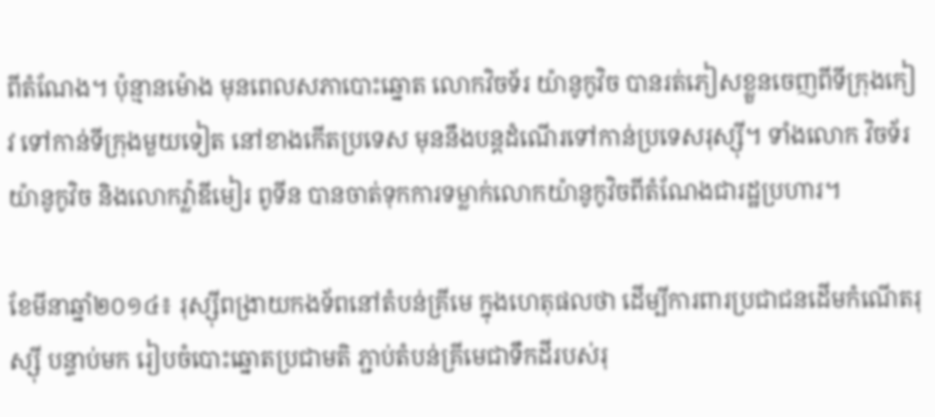ពីតំណែង។ ប៉ុន្មានម៉ោង មុនពេលសភាបោះឆ្នោត លោកវិចទ័រ យ៉ានូកូវិច បានរត់ភៀសខ្លួនចេញពីទីក្រុងកៀវ ទៅកាន់ទីក្រុងមួយទៀត នៅខាងកើតប្រទេស មុននឹងបន្តដំណើរទៅកាន់ប្រទេសរុស្ស៊ី។ ទាំងលោក វិចទ័រ យ៉ានូកូវិច និងលោកវ្ល៉ាឌីមៀរ ពូទីន បានចាត់ទុកការទម្លាក់លោកយ៉ានូកូវិចពីតំណែងជារដ្ឋប្រហារ។

ខែមីនាឆ្នាំ២០១៤៖ រុស្ស៊ីពង្រាយកងទ័ពនៅតំបន់គ្រីមេ ក្នុងហេតុផលថា ដើម្បីការពារប្រជាជនដើមកំណើតរុស្ស៊ី បន្ទាប់មក រៀបចំបោះឆ្នោតប្រជាមតិ ភ្ជាប់តំបន់គ្រីមេជាទឹកដីរបស់រុ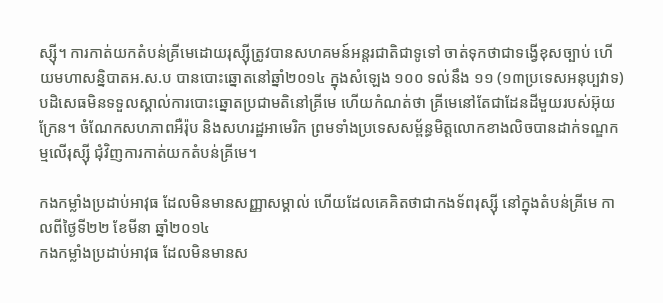ស្ស៊ី។ ការកាត់យកតំបន់គ្រីមេដោយរុស្ស៊ីត្រូវបានសហគមន៍អន្តរជាតិជាទូទៅ ចាត់ទុកថាជាទង្វើខុសច្បាប់ ហើយមហាសន្និបាតអ.ស.ប បានបោះឆ្នោតនៅឆ្នាំ២០១៤ ក្នុងសំឡេង ១០០ ទល់នឹង ១១ (១៣ប្រទេសអនុប្បវាទ) បដិសេធមិនទទួលស្គាល់ការបោះឆ្នោតប្រជាមតិនៅគ្រីមេ ហើយកំណត់ថា គ្រីមេនៅតែជាដែនដីមួយរបស់អ៊ុយក្រែន។ ចំណែកសហភាពអឺរ៉ុប និងសហរដ្ឋអាមេរិក ព្រមទាំងប្រទេសសម្ព័ន្ធមិត្តលោកខាងលិចបានដាក់ទណ្ឌកម្មលើរុស្ស៊ី ជុំវិញការកាត់យកតំបន់គ្រីមេ។

កងកម្លាំងប្រដាប់អាវុធ ដែលមិនមានសញ្ញាសម្គាល់ ហើយដែលគេគិតថាជាកងទ័ពរុស្ស៊ី នៅក្នុងតំបន់គ្រីមេ កាលពីថ្ងៃទី២២ ខែមីនា ឆ្នាំ២០១៤
កងកម្លាំងប្រដាប់អាវុធ ដែលមិនមានស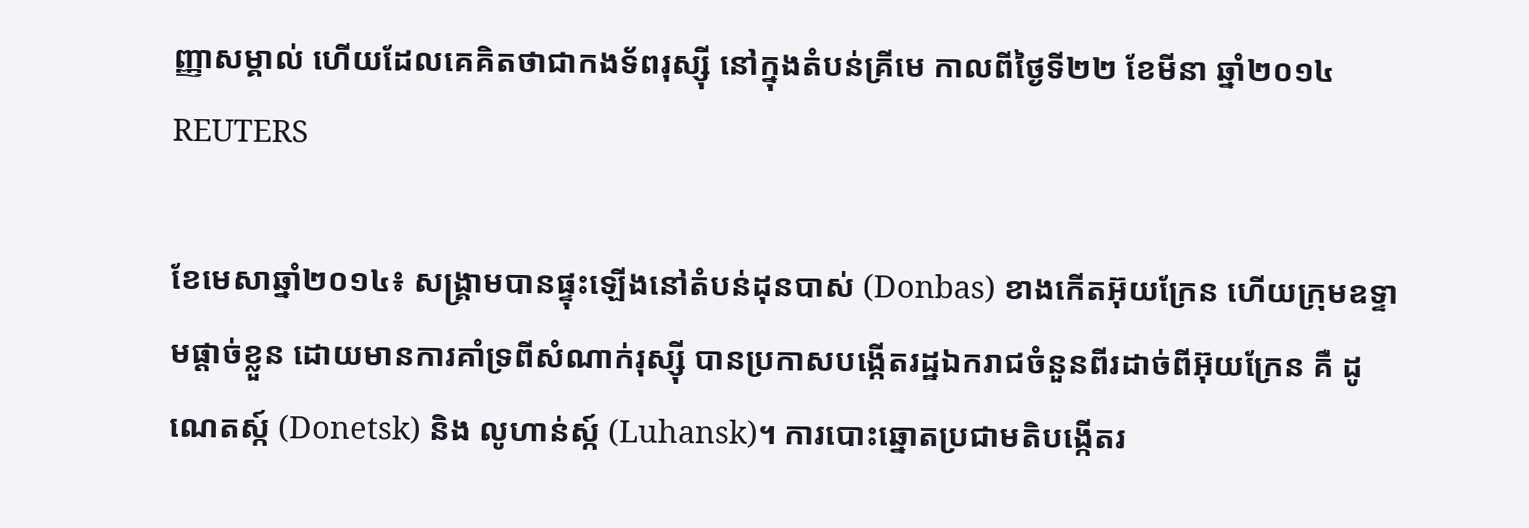ញ្ញាសម្គាល់ ហើយដែលគេគិតថាជាកងទ័ពរុស្ស៊ី នៅក្នុងតំបន់គ្រីមេ កាលពីថ្ងៃទី២២ ខែមីនា ឆ្នាំ២០១៤ REUTERS

ខែមេសាឆ្នាំ២០១៤៖ សង្រ្គាមបានផ្ទុះឡើងនៅតំបន់ដុនបាស់ (Donbas) ខាងកើតអ៊ុយក្រែន ហើយក្រុមឧទ្ទាមផ្តាច់ខ្លួន ដោយមានការគាំទ្រពីសំណាក់រុស្ស៊ី បានប្រកាសបង្កើតរដ្ឋឯករាជចំនួនពីរដាច់ពីអ៊ុយក្រែន គឺ ដូណេតស្ក៍ (Donetsk) និង លូហាន់ស្ក៍ (Luhansk)។ ការបោះឆ្នោតប្រជាមតិបង្កើតរ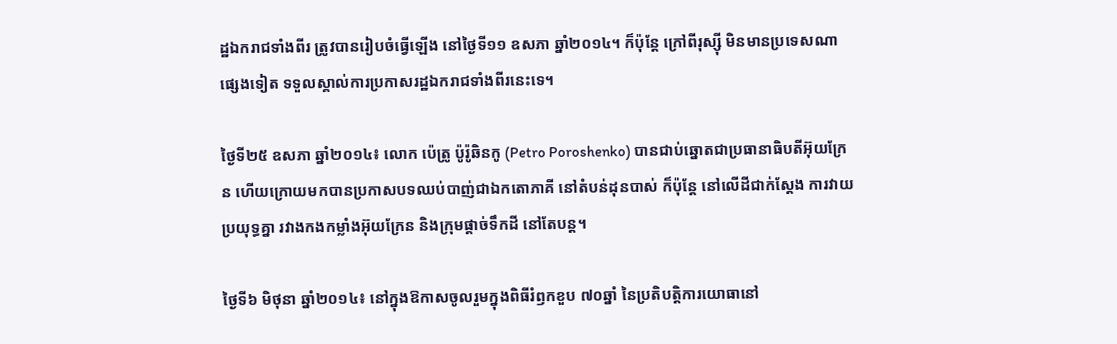ដ្ឋឯករាជទាំងពីរ ត្រូវបានរៀបចំធ្វើឡើង នៅថ្ងៃទី១១ ឧសភា ឆ្នាំ២០១៤។ ក៏ប៉ុន្តែ ក្រៅពីរុស្ស៊ី មិនមានប្រទេសណាផ្សេងទៀត ទទួលស្គាល់ការប្រកាសរដ្ឋឯករាជទាំងពីរនេះទេ។

ថ្ងៃទី២៥ ឧសភា ឆ្នាំ២០១៤៖ លោក ប៉េត្រូ ប៉ូរ៉ូឆិនកូ (Petro Poroshenko) បានជាប់ឆ្នោតជាប្រធានាធិបតីអ៊ុយក្រែន ហើយក្រោយមកបានប្រកាសបទឈប់បាញ់ជាឯកតោភាគី នៅតំបន់ដុនបាស់ ក៏ប៉ុន្តែ នៅលើដីជាក់ស្តែង ការវាយប្រយុទ្ធគ្នា រវាងកងកម្លាំងអ៊ុយក្រែន និងក្រុមផ្តាច់ទឹកដី នៅតែបន្ត។

ថ្ងៃទី៦ មិថុនា ឆ្នាំ២០១៤៖ នៅក្នុងឱកាសចូលរួមក្នុងពិធីរំឭកខួប ៧០ឆ្នាំ នៃប្រតិបត្តិការយោធានៅ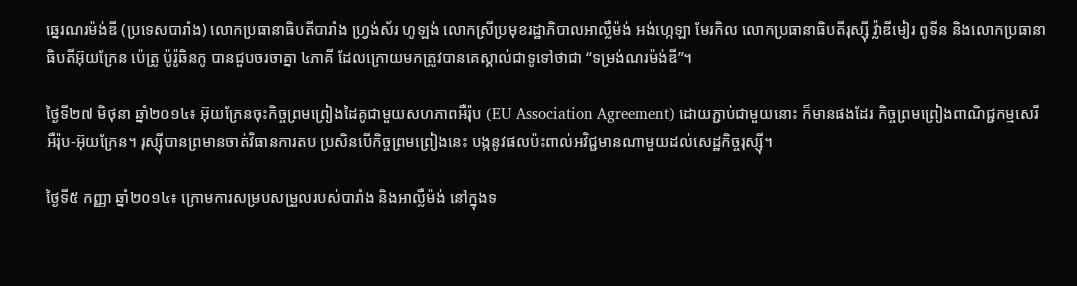ឆ្នេរណរម៉ង់ឌី (ប្រទេសបារាំង) លោកប្រធានាធិបតីបារាំង ហ្វ្រង់ស័រ ហូឡង់ លោកស្រីប្រមុខរដ្ឋាភិបាលអាល្លឺម៉ង់ អង់ហ្កេឡា មែរកិល លោកប្រធានាធិបតីរុស្ស៊ី វ៉្លាឌីមៀរ ពូទីន និងលោកប្រធានាធិបតីអ៊ុយក្រែន ប៉េត្រូ ប៉ូរ៉ូឆិនកូ បានជួបចរចាគ្នា ៤ភាគី ដែលក្រោយមកត្រូវបានគេស្គាល់ជាទូទៅថាជា “ទម្រង់ណរម៉ង់ឌី”។

ថ្ងៃទី២៧ មិថុនា ឆ្នាំ២០១៤៖ អ៊ុយក្រែនចុះកិច្ចព្រមព្រៀងដៃគូជាមួយសហភាពអឺរ៉ុប (EU Association Agreement) ដោយភ្ជាប់ជាមួយនោះ ក៏មានផងដែរ កិច្ចព្រមព្រៀងពាណិជ្ជកម្មសេរីអឺរ៉ុប-អ៊ុយក្រែន។ រុស្ស៊ីបានព្រមានចាត់វិធានការតប ប្រសិនបើកិច្ចព្រមព្រៀងនេះ បង្កនូវផលប៉ះពាល់អវិជ្ជមានណាមួយដល់សេដ្ឋកិច្ចរុស្ស៊ី។

ថ្ងៃទី៥ កញ្ញា ឆ្នាំ២០១៤៖ ក្រោមការសម្របសម្រួលរបស់បារាំង និងអាល្លឺម៉ង់ នៅក្នុងទ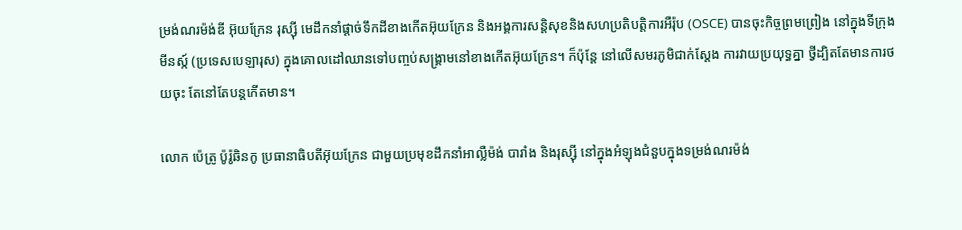ម្រង់ណរម៉ង់ឌី អ៊ុយក្រែន រុស្ស៊ី មេដឹកនាំផ្តាច់ទឹកដីខាងកើតអ៊ុយក្រែន និងអង្គការសន្តិសុខនិងសហប្រតិបត្តិការអឺរ៉ុប (OSCE) បានចុះកិច្ចព្រមព្រៀង នៅក្នុងទីក្រុងមីនស្ក៍ (ប្រទេសបេឡារុស) ក្នុងគោលដៅឈានទៅបញ្ចប់សង្រ្គាមនៅខាងកើតអ៊ុយក្រែន។ ក៏ប៉ុន្តែ នៅលើសមរភូមិជាក់ស្តែង ការវាយប្រយុទ្ធគ្នា ថ្វីដ្បិតតែមានការថយចុះ តែនៅតែបន្តកើតមាន។

លោក ប៉េត្រូ ប៉ូរ៉ូឆិនកូ ប្រធានាធិបតីអ៊ុយក្រែន ជាមួយប្រមុខដឹកនាំអាល្លឺម៉ង់ បារាំង និងរុស្ស៊ី នៅក្នុងអំឡុងជំនួបក្នុងទម្រង់ណរម៉ង់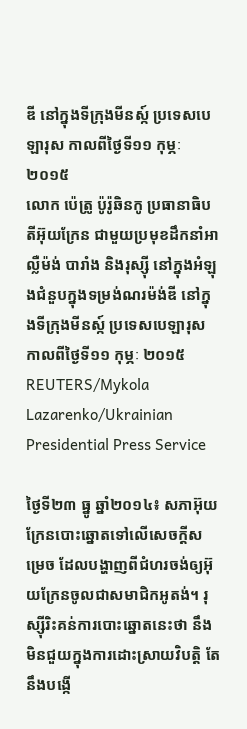ឌី នៅក្នុងទីក្រុងមីនស្ក៍ ប្រទេសបេឡារុស កាលពីថ្ងៃទី១១ កុម្ភៈ ២០១៥
លោក ប៉េត្រូ ប៉ូរ៉ូឆិនកូ ប្រធានាធិបតីអ៊ុយក្រែន ជាមួយប្រមុខដឹកនាំអាល្លឺម៉ង់ បារាំង និងរុស្ស៊ី នៅក្នុងអំឡុងជំនួបក្នុងទម្រង់ណរម៉ង់ឌី នៅក្នុងទីក្រុងមីនស្ក៍ ប្រទេសបេឡារុស កាលពីថ្ងៃទី១១ កុម្ភៈ ២០១៥ REUTERS/Mykola Lazarenko/Ukrainian Presidential Press Service

ថ្ងៃទី២៣ ធ្នូ ឆ្នាំ២០១៤៖ សភាអ៊ុយក្រែនបោះឆ្នោតទៅលើសេចក្តីសម្រេច ដែលបង្ហាញពីជំហរចង់ឲ្យអ៊ុយក្រែនចូលជាសមាជិកអូតង់។ រុស្ស៊ីរិះគន់ការបោះឆ្នោតនេះថា នឹងមិនជួយក្នុងការដោះស្រាយវិបត្តិ តែនឹងបង្កើ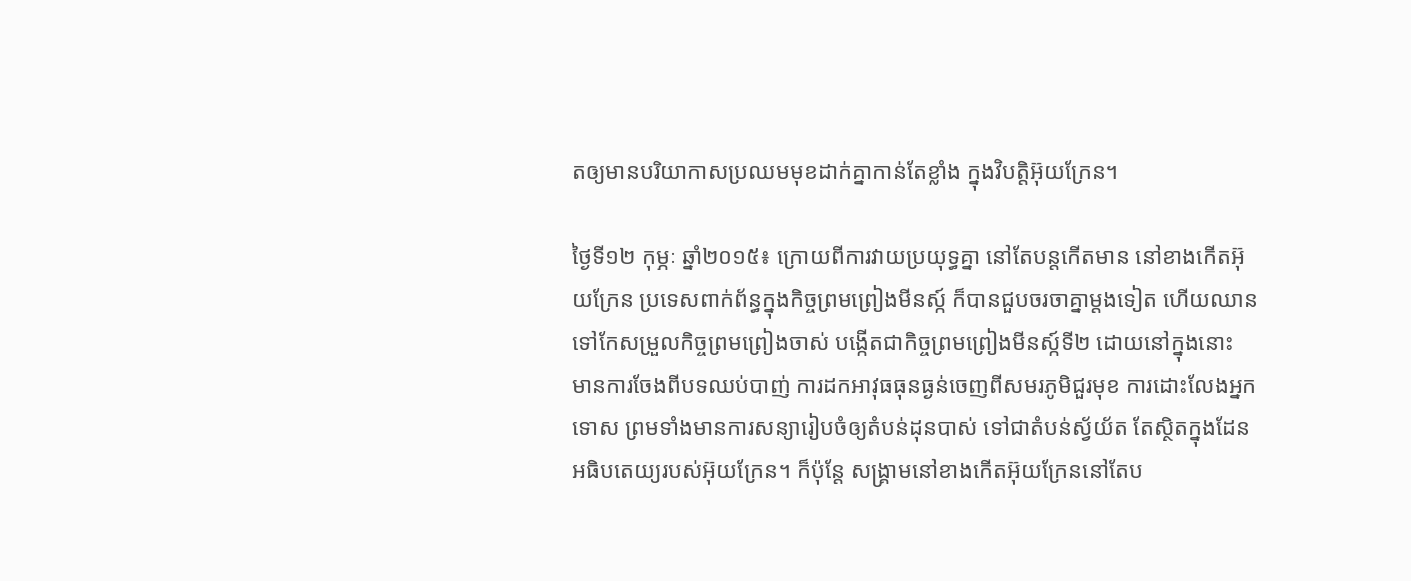តឲ្យមានបរិយាកាសប្រឈមមុខដាក់គ្នាកាន់តែខ្លាំង ក្នុងវិបត្តិអ៊ុយក្រែន។

ថ្ងៃទី១២ កុម្ភៈ ឆ្នាំ២០១៥៖ ក្រោយពីការវាយប្រយុទ្ធគ្នា នៅតែបន្តកើតមាន នៅខាងកើតអ៊ុយក្រែន ប្រទេសពាក់ព័ន្ធក្នុងកិច្ចព្រមព្រៀងមីនស្ក៍ ក៏បានជួបចរចាគ្នាម្តងទៀត ហើយឈានទៅកែសម្រួលកិច្ចព្រមព្រៀងចាស់ បង្កើតជាកិច្ចព្រមព្រៀងមីនស្ក៍ទី២ ដោយនៅក្នុងនោះ មានការចែងពីបទឈប់បាញ់ ការដកអាវុធធុនធ្ងន់ចេញពីសមរភូមិជួរមុខ ការដោះលែងអ្នកទោស ព្រមទាំងមានការសន្យារៀបចំឲ្យតំបន់ដុនបាស់ ទៅជាតំបន់ស្វ័យ័ត តែស្ថិតក្នុងដែនអធិបតេយ្យរបស់អ៊ុយក្រែន។ ក៏ប៉ុន្តែ សង្រ្គាមនៅខាងកើតអ៊ុយក្រែននៅតែប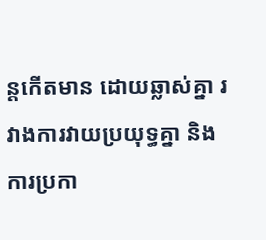ន្តកើតមាន ដោយឆ្លាស់គ្នា រវាងការវាយប្រយុទ្ធគ្នា និងការប្រកា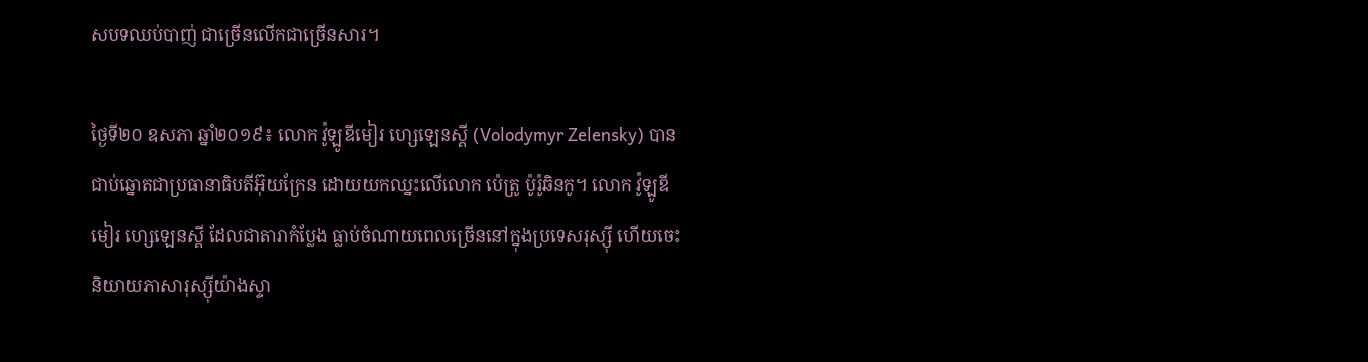សបទឈប់បាញ់ ជាច្រើនលើកជាច្រើនសារ។

ថ្ងៃទី២០ ឧសភា ឆ្នាំ២០១៩៖ លោក វ៉ូឡូឌីមៀរ ហ្សេឡេនស្គី (Volodymyr Zelensky) បានជាប់ឆ្នោតជាប្រធានាធិបតីអ៊ុយក្រែន ដោយយកឈ្នះលើលោក ប៉េត្រូ ប៉ូរ៉ូឆិនកូ។ លោក វ៉ូឡូឌីមៀរ ហ្សេឡេនស្គី ដែលជាតារាកំប្លែង ធ្លាប់ចំណាយពេលច្រើននៅក្នុងប្រទេសរុស្ស៊ី ហើយចេះនិយាយភាសារុស្ស៊ីយ៉ាងស្ទា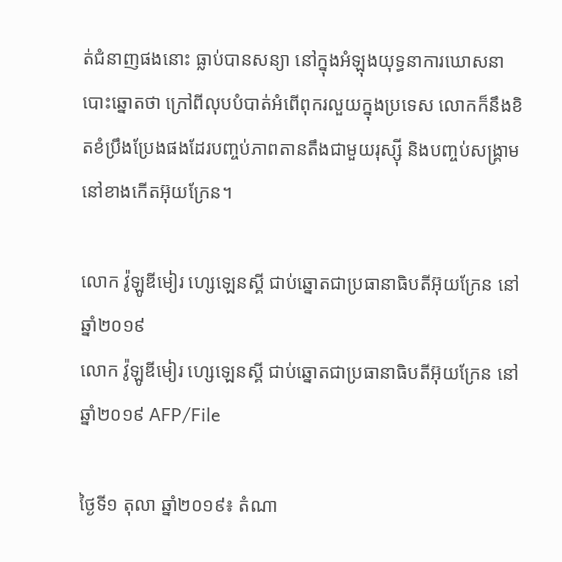ត់ជំនាញផងនោះ ធ្លាប់បានសន្យា នៅក្នុងអំឡុងយុទ្ធនាការឃោសនាបោះឆ្នោតថា ក្រៅពីលុបបំបាត់អំពើពុករលួយក្នុងប្រទេស លោកក៏នឹងខិតខំប្រឹងប្រែងផងដែរបញ្ចប់ភាពតានតឹងជាមួយរុស្ស៊ី និងបញ្ចប់សង្រ្គាមនៅខាងកើតអ៊ុយក្រែន។

លោក វ៉ូឡូឌីមៀរ ហ្សេឡេនស្គី ជាប់ឆ្នោតជាប្រធានាធិបតីអ៊ុយក្រែន នៅឆ្នាំ២០១៩
លោក វ៉ូឡូឌីមៀរ ហ្សេឡេនស្គី ជាប់ឆ្នោតជាប្រធានាធិបតីអ៊ុយក្រែន នៅឆ្នាំ២០១៩ AFP/File

ថ្ងៃទី១ តុលា ឆ្នាំ២០១៩៖ តំណា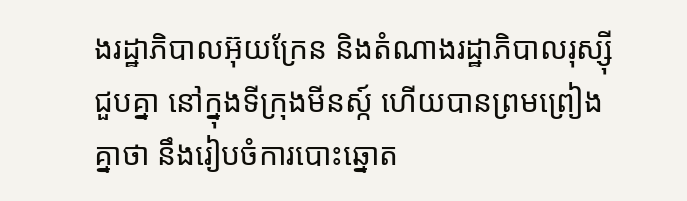ងរដ្ឋាភិបាលអ៊ុយក្រែន និងតំណាងរដ្ឋាភិបាលរុស្ស៊ី ជួបគ្នា នៅក្នុងទីក្រុងមីនស្ក៍ ហើយបានព្រមព្រៀងគ្នាថា នឹងរៀបចំការបោះឆ្នោត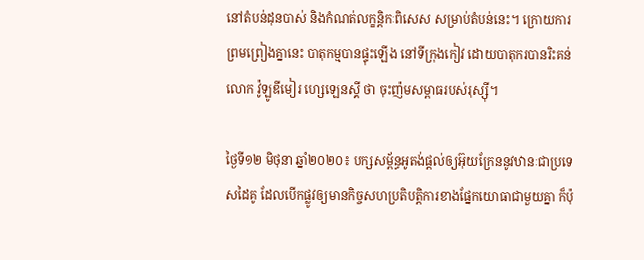នៅតំបន់ដុនបាស់ និងកំណត់លក្ខន្តិកៈពិសេស សម្រាប់តំបន់នេះ។ ក្រោយការព្រមព្រៀងគ្នានេះ បាតុកម្មបានផ្ទុះឡើង នៅទីក្រុងកៀវ ដោយបាតុករបានរិះគន់លោក វ៉ូឡូឌីមៀរ ហ្សេឡេនស្គី ថា ចុះញ៉មសម្ពាធរបស់រុស្ស៊ី។

ថ្ងៃទី១២ មិថុនា ឆ្នាំ២០២០៖ បក្សសម្ព័ន្ធអូតង់ផ្តល់ឲ្យអ៊ុយក្រែននូវឋានៈជាប្រទេសដៃគូ ដែលបើកផ្លូវឲ្យមានកិច្ចសហប្រតិបត្តិការខាងផ្នែកយោធាជាមួយគ្នា ក៏ប៉ុ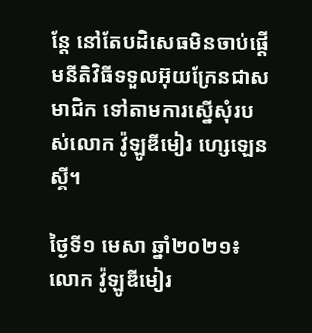ន្តែ នៅតែបដិសេធមិនចាប់ផ្តើមនីតិវិធីទទួលអ៊ុយក្រែនជាសមាជិក ទៅតាមការស្នើសុំរបស់លោក វ៉ូឡូឌីមៀរ ហ្សេឡេនស្គី។

ថ្ងៃទី១ មេសា ឆ្នាំ២០២១៖ លោក វ៉ូឡូឌីមៀរ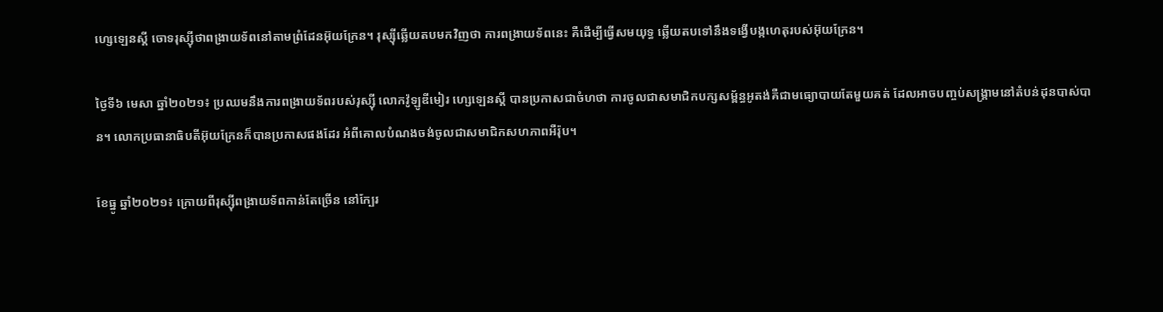ហ្សេឡេនស្គី ចោទរុស្ស៊ីថាពង្រាយទ័ពនៅតាមព្រំដែនអ៊ុយក្រែន។ រុស្ស៊ីឆ្លើយតបមកវិញថា ការពង្រាយទ័ពនេះ គឺដើម្បីធ្វើសមយុទ្ធ ឆ្លើយតបទៅនឹងទង្វើបង្កហេតុរបស់អ៊ុយក្រែន។

ថ្ងៃទី៦ មេសា ឆ្នាំ២០២១៖ ប្រឈមនឹងការពង្រាយទ័ពរបស់រុស្ស៊ី លោកវ៉ូឡូឌីមៀរ ហ្សេឡេនស្គី បានប្រកាសជាចំហថា ការចូលជាសមាជិកបក្សសម្ព័ន្ធអូតង់គឺជាមធ្យោបាយតែមួយគត់ ដែលអាចបញ្ចប់សង្រ្គាមនៅតំបន់ដុនបាស់បាន។ លោកប្រធានាធិបតីអ៊ុយក្រែនក៏បានប្រកាសផងដែរ អំពីគោលបំណងចង់ចូលជាសមាជិកសហភាពអឺរ៉ុប។

ខែធ្នូ ឆ្នាំ២០២១៖ ក្រោយពីរុស្ស៊ីពង្រាយទ័ពកាន់តែច្រើន នៅក្បែរ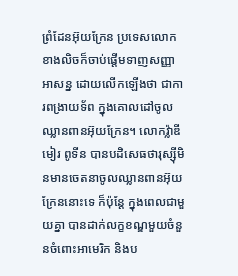ព្រំដែនអ៊ុយក្រែន ប្រទេសលោកខាងលិចក៏ចាប់ផ្តើមទាញសញ្ញាអាសន្ន ដោយលើកឡើងថា ជាការពង្រាយទ័ព ក្នុងគោលដៅចូលឈ្លានពានអ៊ុយក្រែន។ លោកវ៉្លាឌីមៀរ ពូទីន បានបដិសេធថារុស្ស៊ីមិនមានចេតនាចូលឈ្លានពានអ៊ុយក្រែននោះទេ ក៏ប៉ុន្តែ ក្នុងពេលជាមួយគ្នា បានដាក់លក្ខខណ្ឌមួយចំនួនចំពោះអាមេរិក និងប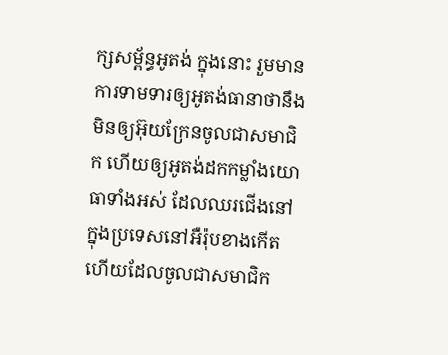ក្សសម្ព័ន្ធអូតង់ ក្នុងនោះ រួមមានការទាមទារឲ្យអូតង់ធានាថានឹងមិនឲ្យអ៊ុយក្រែនចូលជាសមាជិក ហើយឲ្យអូតង់ដកកម្លាំងយោធាទាំងអស់ ដែលឈរជើងនៅក្នុងប្រទេសនៅអឺរ៉ុបខាងកើត ហើយដែលចូលជាសមាជិក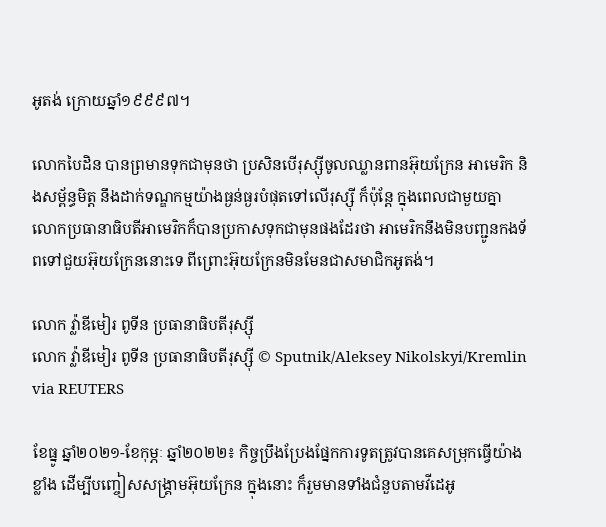អូតង់ ក្រោយឆ្នាំ១៩៩៩៧។

លោកបៃដិន បានព្រមានទុកជាមុនថា ប្រសិនបើរុស្ស៊ីចូលឈ្លានពានអ៊ុយក្រែន អាមេរិក និងសម្ព័ន្ធមិត្ត នឹងដាក់ទណ្ឌកម្មយ៉ាងធ្ងន់ធ្ងរបំផុតទៅលើរុស្ស៊ី ក៏ប៉ុន្តែ ក្នុងពេលជាមួយគ្នា លោកប្រធានាធិបតីអាមេរិកក៏បានប្រកាសទុកជាមុនផងដែរថា អាមេរិកនឹងមិនបញ្ជូនកងទ័ពទៅជួយអ៊ុយក្រែននោះទេ ពីព្រោះអ៊ុយក្រែនមិនមែនជាសមាជិកអូតង់។

លោក វ៉្លាឌីមៀរ ពូទីន ប្រធានាធិបតីរុស្ស៊ី
លោក វ៉្លាឌីមៀរ ពូទីន ប្រធានាធិបតីរុស្ស៊ី © Sputnik/Aleksey Nikolskyi/Kremlin via REUTERS

ខែធ្នូ ឆ្នាំ២០២១-ខែកុម្ភៈ ឆ្នាំ២០២២៖ កិច្ចប្រឹងប្រែងផ្នែកការទូតត្រូវបានគេសម្រុកធ្វើយ៉ាងខ្លាំង ដើម្បីបញ្ចៀសសង្រ្គាមអ៊ុយក្រែន ក្នុងនោះ ក៏រួមមានទាំងជំនួបតាមវីដេអូ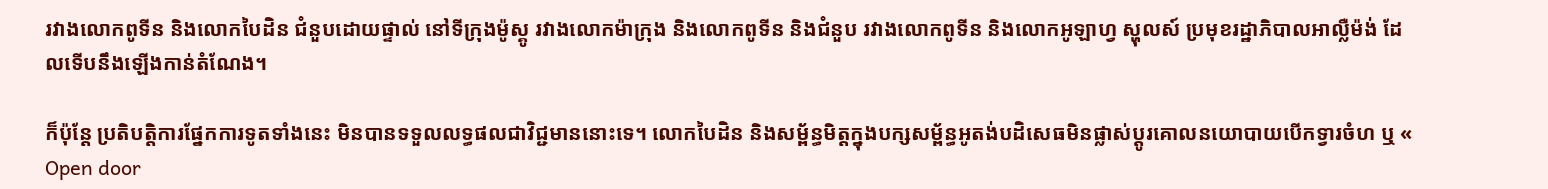រវាងលោកពូទីន និងលោកបៃដិន ជំនួបដោយផ្ទាល់ នៅទីក្រុងម៉ូស្គូ រវាងលោកម៉ាក្រុង និងលោកពូទីន និងជំនួប រវាងលោកពូទីន និងលោកអូឡាហ្វ ស្ហុលស៍ ប្រមុខរដ្ឋាភិបាលអាល្លឺម៉ង់ ដែលទើបនឹងឡើងកាន់តំណែង។

ក៏ប៉ុន្តែ ប្រតិបត្តិការផ្នែកការទូតទាំងនេះ មិនបានទទួលលទ្ធផលជាវិជ្ជមាននោះទេ។ លោកបៃដិន និងសម្ព័ន្ធមិត្តក្នុងបក្សសម្ព័ន្ធអូតង់បដិសេធមិនផ្លាស់ប្តូរគោលនយោបាយបើកទ្វារចំហ ឬ « Open door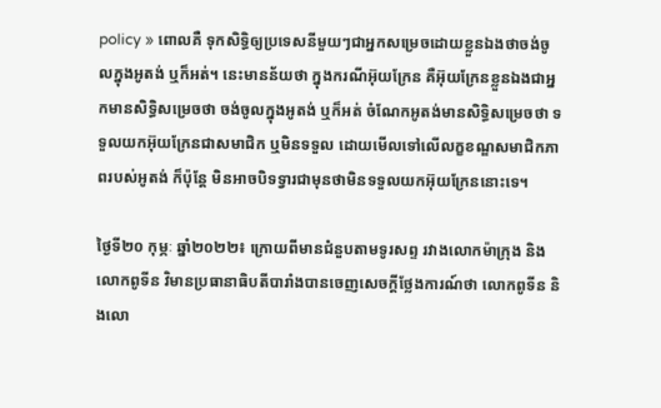policy » ពោលគឺ ទុកសិទ្ធិឲ្យប្រទេសនីមួយៗជាអ្នកសម្រេចដោយខ្លួនឯងថាចង់ចូលក្នុងអូតង់ ឬក៏អត់។ នេះមានន័យថា ក្នុងករណីអ៊ុយក្រែន គឺអ៊ុយក្រែនខ្លួនឯងជាអ្នកមានសិទ្ធិសម្រេចថា ចង់ចូលក្នុងអូតង់ ឬក៏អត់ ចំណែកអូតង់មានសិទ្ធិសម្រេចថា ទទួលយកអ៊ុយក្រែនជាសមាជិក ឬមិនទទួល ដោយមើលទៅលើលក្ខខណ្ឌសមាជិកភាពរបស់អូតង់ ក៏ប៉ុន្តែ មិនអាចបិទទ្វារជាមុនថាមិនទទួលយកអ៊ុយក្រែននោះទេ។

ថ្ងៃទី២០ កុម្ភៈ ឆ្នាំ២០២២៖ ក្រោយពីមានជំនួបតាមទូរសព្ទ រវាងលោកម៉ាក្រុង និងលោកពូទីន វិមានប្រធានាធិបតីបារាំងបានចេញសេចក្តីថ្លែងការណ៍ថា លោកពូទីន និងលោ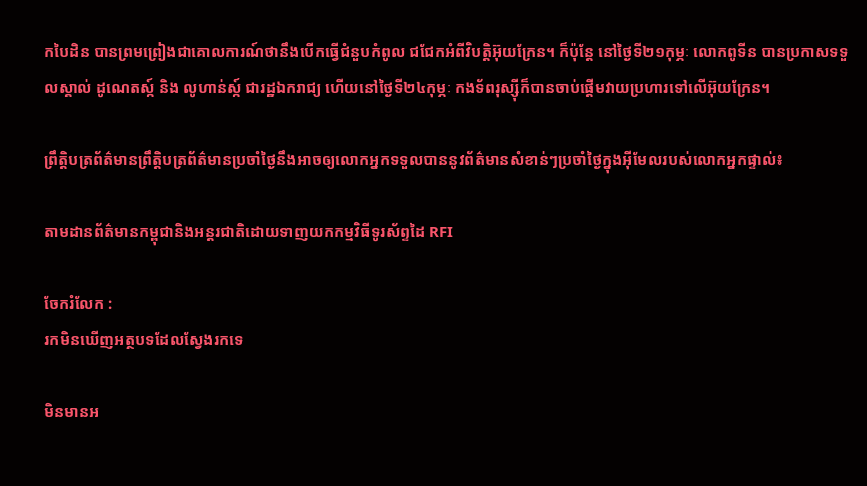កបៃដិន បានព្រមព្រៀងជាគោលការណ៍ថានឹងបើកធ្វើជំនួបកំពូល ជជែកអំពីវិបត្តិអ៊ុយក្រែន។ ក៏ប៉ុន្តែ នៅថ្ងៃទី២១កុម្ភៈ លោកពូទីន បានប្រកាសទទួលស្គាល់ ដូណេតស្ក៍ និង លូហាន់ស្ក៍ ជារដ្ឋឯករាជ្យ ហើយនៅថ្ងៃទី២៤កុម្ភៈ កងទ័ពរុស្ស៊ីក៏បានចាប់ផ្តើមវាយប្រហារទៅលើអ៊ុយក្រែន។

ព្រឹត្តិបត្រព័ត៌មានព្រឹត្តិបត្រព័ត៌មានប្រចាំថ្ងៃនឹងអាចឲ្យលោកអ្នកទទួលបាននូវព័ត៌មានសំខាន់ៗប្រចាំថ្ងៃក្នុងអ៊ីមែលរបស់លោកអ្នកផ្ទាល់៖

តាមដានព័ត៌មានកម្ពុជានិងអន្តរជាតិដោយទាញយកកម្មវិធីទូរស័ព្ទដៃ RFI

ចែករំលែក :
រកមិនឃើញអត្ថបទដែលស្វែងរកទេ

មិនមានអ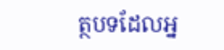ត្ថបទដែលអ្ន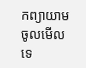កព្យាយាមចូលមើលទេ